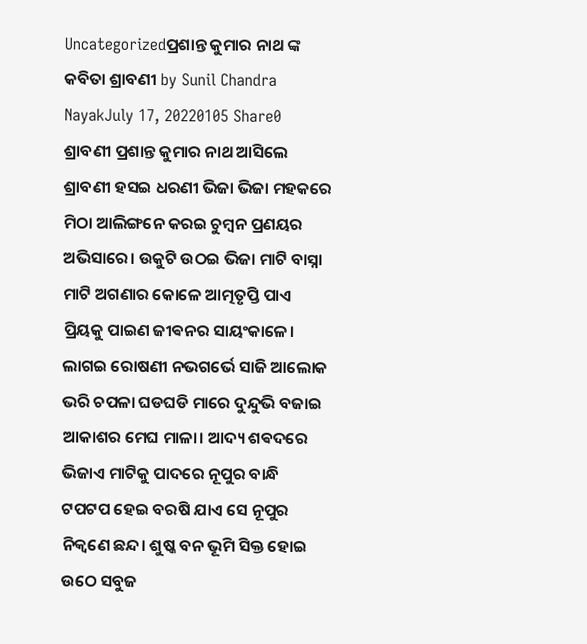Uncategorizedପ୍ରଶାନ୍ତ କୁମାର ନାଥ ଙ୍କ କବିତା ଶ୍ରାବଣୀ by Sunil Chandra NayakJuly 17, 20220105 Share0 ଶ୍ରାବଣୀ ପ୍ରଶାନ୍ତ କୁମାର ନାଥ ଆସିଲେ ଶ୍ରାବଣୀ ହସଇ ଧରଣୀ ଭିଜା ଭିଜା ମହକରେ ମିଠା ଆଲିଙ୍ଗନେ କରଇ ଚୁମ୍ବନ ପ୍ରଣୟର ଅଭିସାରେ। ଉକୁଟି ଉଠଇ ଭିଜା ମାଟି ବାସ୍ନା ମାଟି ଅଗଣାର କୋଳେ ଆତ୍ମତୃପ୍ତି ପାଏ ପ୍ରିୟକୁ ପାଇଣ ଜୀଵନର ସାୟଂକାଳେ। ଲାଗଇ ରୋଷଣୀ ନଭଗର୍ଭେ ସାଜି ଆଲୋକ ଭରି ଚପଳା ଘଡଘଡି ମାରେ ଦୁନ୍ଦୁଭି ବଜାଇ ଆକାଶର ମେଘ ମାଳା। ଆଦ୍ୟ ଶଵଦରେ ଭିଜାଏ ମାଟିକୁ ପାଦରେ ନୂପୁର ବାନ୍ଧି ଟପଟପ ହେଇ ବରଷି ଯାଏ ସେ ନୂପୁର ନିକ୍ଵଣେ ଛନ୍ଦ। ଶୁଷ୍କ ବନ ଭୂମି ସିକ୍ତ ହୋଇ ଉଠେ ସବୁଜ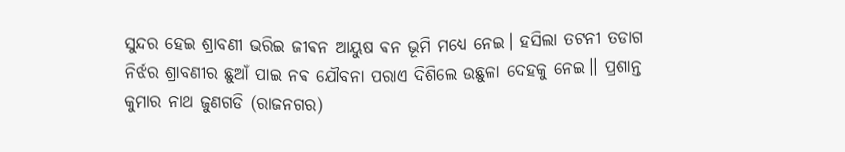ସୁନ୍ଦର ହେଇ ଶ୍ରାବଣୀ ଭରିଇ ଜୀଵନ ଆୟୁଷ ଵନ ଭୂମି ମଧ୍ୟେ ନେଇ। ହସିଲା ତଟନୀ ତଡାଗ ନିର୍ଝର ଶ୍ରାବଣୀର ଛୁଆଁ ପାଇ ନଵ ଯୌବନା ପରାଏ ଦିଶିଲେ ଉଛୁଳା ଦେହକୁ ନେଇ।। ପ୍ରଶାନ୍ତ କୁମାର ନାଥ ଜୁଣଗଡି (ରାଜନଗର)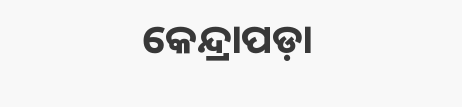କେନ୍ଦ୍ରାପଡ଼ା